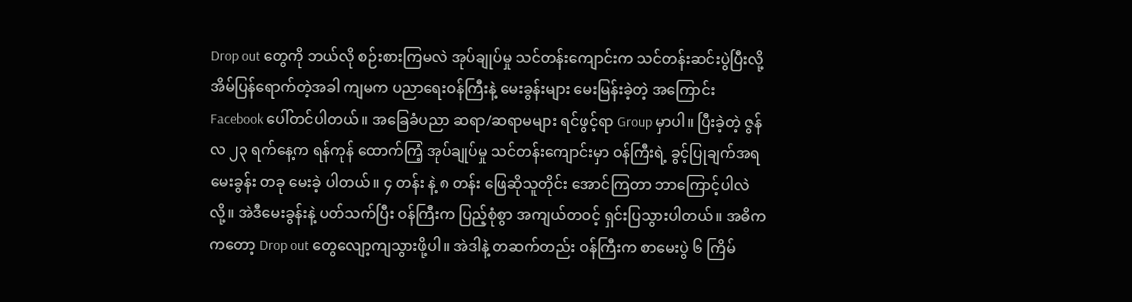Drop out တွေကို ဘယ်လို စဉ်းစားကြမလဲ အုပ်ချုပ်မှု သင်တန်းကျောင်းက သင်တန်းဆင်းပွဲပြီးလို့ အိမ်ပြန်ရောက်တဲ့အခါ ကျမက ပညာရေးဝန်ကြီးနဲ့ မေးခွန်းများ မေးမြန်းခဲ့တဲ့ အကြောင်း Facebook ပေါ်တင်ပါတယ်။ အခြေခံပညာ ဆရာ/ဆရာမများ ရင်ဖွင့်ရာ Group မှာပါ။ ပြီးခဲ့တဲ့ ဇွန်လ ၂၃ ရက်နေ့က ရန်ကုန် ထောက်ကြံ့ အုပ်ချုပ်မှု သင်တန်းကျောင်းမှာ ဝန်ကြီးရဲ့ ခွင့်ပြုချက်အရ မေးခွန်း တခု မေးခဲ့ ပါတယ်။ ၄ တန်း နဲ့ ၈ တန်း ဖြေဆိုသူတိုင်း အောင်ကြတာ ဘာကြောင့်ပါလဲလို့။ အဲဒီမေးခွန်းနဲ့ ပတ်သက်ပြီး ဝန်ကြီးက ပြည့်စုံစွာ အကျယ်တဝင့် ရှင်းပြသွားပါတယ်။ အဓိကကတော့ Drop out တွေလျော့ကျသွားဖို့ပါ။ အဲဒါနဲ့ တဆက်တည်း ဝန်ကြီးက စာမေးပွဲ ၆ ကြိမ်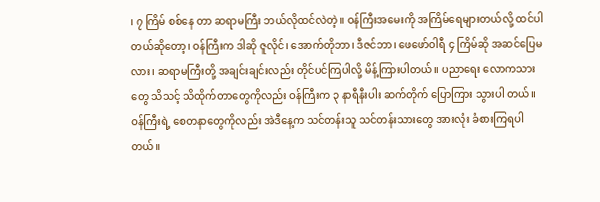၊ ၇ ကြိမ် စစ်နေ တာ ဆရာမကြီး ဘယ်လိုထင်လဲတဲ့။ ဝန်ကြီးအမေးကို အကြိမ်ရေများတယ်လို့ ထင်ပါတယ်ဆိုတော့၊ ဝန်ကြီးက ဒါဆို ဇူလိုင်၊ အောက်တိုဘာ၊ ဒီဇင်ဘာ၊ ဖေဖော်ဝါရီ ၄ ကြိမ်ဆို အဆင်ပြေမလား၊ ဆရာမကြီးတို့ အချင်းချင်းလည်း တိုင်ပင်ကြပါလို့ မိန့်ကြားပါတယ်။ ပညာရေး လောကသားတွေ သိသင့် သိထိုက်တာတွေကိုလည်း ဝန်ကြီးက ၃ နာရီနီးပါး ဆက်တိုက် ပြောကြား သွားပါ တယ်။ ဝန်ကြီးရဲ့ စေတနာတွေကိုလည်း အဲဒီနေ့က သင်တန်းသူ သင်တန်းသားတွေ အားလုံး ခံစားကြရပါတယ်။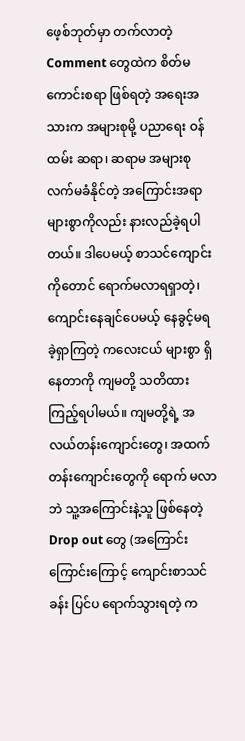ဖေ့စ်ဘုတ်မှာ တက်လာတဲ့ Comment တွေထဲက စိတ်မကောင်းစရာ ဖြစ်ရတဲ့ အရေးအသားက အများစုမို့ ပညာရေး ဝန်ထမ်း ဆရာ၊ ဆရာမ အများစု လက်မခံနိုင်တဲ့ အကြောင်းအရာ များစွာကိုလည်း နားလည်ခဲ့ရပါတယ်။ ဒါပေမယ့် စာသင်ကျောင်းကိုတောင် ရောက်မလာရရှာတဲ့၊ ကျောင်းနေချင်ပေမယ့် နေခွင့်မရခဲ့ရှာကြတဲ့ ကလေးငယ် များစွာ ရှိနေတာကို ကျမတို့ သတိထားကြည့်ရပါမယ်။ ကျမတို့ရဲ့ အလယ်တန်းကျောင်းတွေ၊ အထက်တန်းကျောင်းတွေကို ရောက် မလာဘဲ သူ့အကြောင်းနဲ့သူ ဖြစ်နေတဲ့ Drop out တွေ (အကြောင်းကြောင်းကြောင့် ကျောင်းစာသင်ခန်း ပြင်ပ ရောက်သွားရတဲ့ က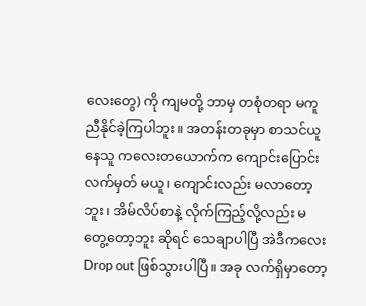လေးတွေ) ကို ကျမတို့ ဘာမှ တစုံတရာ မကူညီနိုင်ခဲ့ကြပါဘူး။ အတန်းတခုမှာ စာသင်ယူနေသူ ကလေးတယောက်က ကျောင်းပြောင်းလက်မှတ် မယူ၊ ကျောင်းလည်း မလာတော့ ဘူး၊ အိမ်လိပ်စာနဲ့ လိုက်ကြည့်လို့လည်း မတွေ့တော့ဘူး ဆိုရင် သေချာပါပြီ အဲဒီကလေး Drop out ဖြစ်သွားပါပြီ။ အခု လက်ရှိမှာတော့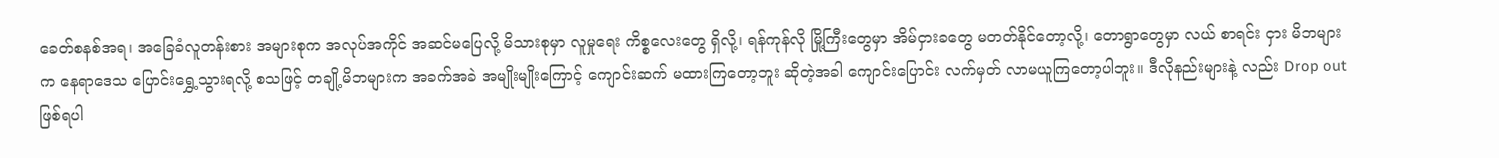ခေတ်စနစ်အရ၊ အခြေခံလူတန်းစား အများစုက အလုပ်အကိုင် အဆင်မပြေလို့ မိသားစုမှာ လူမှုရေး ကိစ္စလေးတွေ ရှိလို့၊ ရန်ကုန်လို မြို့ကြီးတွေမှာ အိမ်ငှားခတွေ မတတ်နိုင်တော့လို့၊ တောရွာတွေမှာ လယ် စာရင်း ငှား မိဘများက နေရာဒေသ ပြောင်းရွှေ့သွားရလို့ စသဖြင့် တချို့မိဘများက အခက်အခဲ အမျိုးမျိုးကြောင့် ကျောင်းဆက် မထားကြတော့ဘူး ဆိုတဲ့အခါ ကျောင်းပြောင်း လက်မှတ် လာမယူကြတော့ပါဘူး။ ဒီလိုနည်းများနဲ့ လည်း Drop out ဖြစ်ရပါ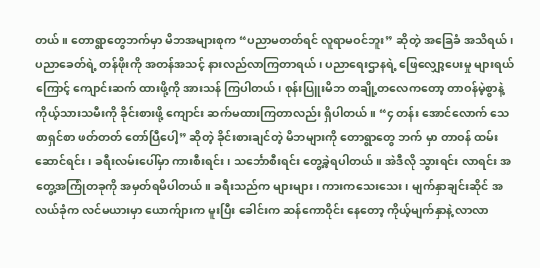တယ်။ တောရွာတွေဘက်မှာ မိဘအများစုက “ပညာမတတ်ရင် လူရာမဝင်ဘူး” ဆိုတဲ့ အခြေခံ အသိရယ်၊ ပညာခေတ်ရဲ့ တန်ဖိုးကို အတန်အသင့် နားလည်လာကြတာရယ်၊ ပညာရေးဌာနရဲ့ ဖြေလျှော့ပေးမှု များရယ်ကြောင့် ကျောင်းဆက် ထားဖို့ကို အားသန် ကြပါတယ်၊ စုန်းပြူးမိဘ တချို့တလေကတော့ တာဝန်မဲ့စွာနဲ့ ကိုယ့်သားသမီးကို ခိုင်းစားဖို့ ကျောင်း ဆက်မထားကြတာလည်း ရှိပါတယ်။ “၄ တန်း အောင်လောက် သေစာရှင်စာ ဖတ်တတ် တော်ပြီပေါ့” ဆိုတဲ့ ခိုင်းစားချင်တဲ့ မိဘများကို တောရွာတွေ ဘက် မှာ တာဝန် ထမ်းဆောင်ရင်း၊ ခရီးလမ်းပေါ်မှာ ကားစီးရင်း၊ သင်္ဘောစီးရင်း တွေ့ခဲ့ရပါတယ်။ အဲဒီလို သွားရင်း လာရင်း အတွေ့အကြုံတခုကို အမှတ်ရမိပါတယ်။ ခရီးသည်က များများ၊ ကားကသေးသေး၊ မျက်နှာချင်းဆိုင် အလယ်ခုံက လင်မယားမှာ ယောက်ျားက မူးပြီး ခေါင်းက ဆန်ကောဝိုင်း နေတော့ ကိုယ့်မျက်နှာနဲ့ လာလာ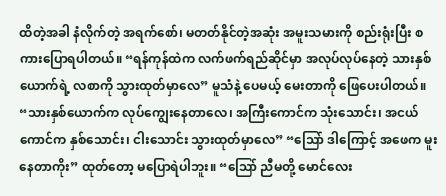ထိတဲ့အခါ နံလိုက်တဲ့ အရက်စော်၊ မတတ်နိုင်တဲ့အဆုံး အမူးသမားကို စည်းရုံးပြီး စကားပြောရပါတယ်။ “ရန်ကုန်ထဲက လက်ဖက်ရည်ဆိုင်မှာ အလုပ်လုပ်နေတဲ့ သားနှစ်ယောက်ရဲ့ လစာကို သွားထုတ်မှာလေ” မူသံနဲ့ ပေမယ့် မေးတာကို ဖြေပေးပါတယ်။ “သားနှစ်ယောက်က လုပ်ကျွေးနေတာလေ၊ အကြီးကောင်က သုံးသောင်း၊ အငယ်ကောင်က နှစ်သောင်း၊ ငါးသောင်း သွားထုတ်မှာလေ” “သြော် ဒါကြောင့် အဖေက မူးနေတာကိုး” ထုတ်တော့ မပြောရဲပါဘူး။ “သြော် ညီမတို့ မောင်လေး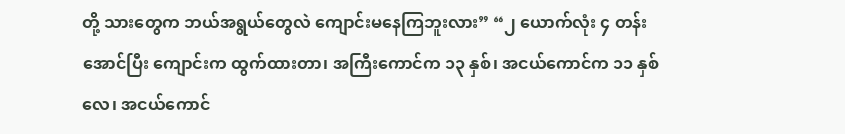တို့ သားတွေက ဘယ်အရွယ်တွေလဲ ကျောင်းမနေကြဘူးလား” “၂ ယောက်လုံး ၄ တန်းအောင်ပြီး ကျောင်းက ထွက်ထားတာ၊ အကြီးကောင်က ၁၃ နှစ်၊ အငယ်ကောင်က ၁၁ နှစ် လေ၊ အငယ်ကောင်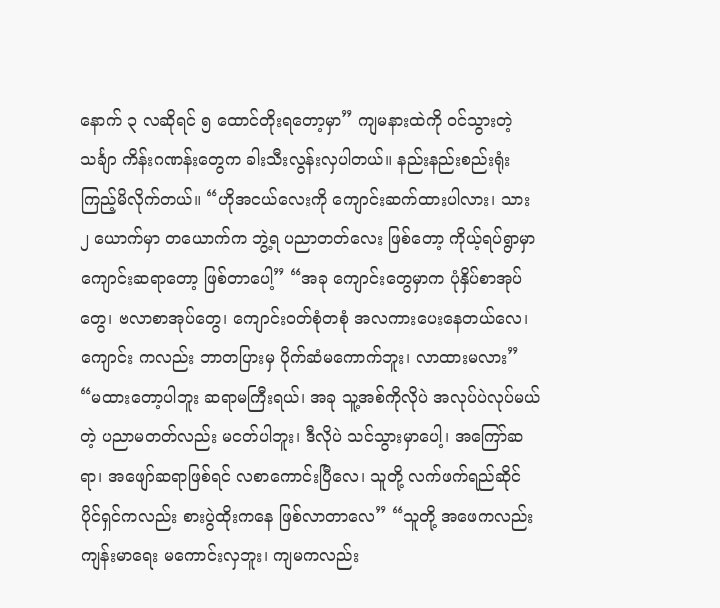နောက် ၃ လဆိုရင် ၅ ထောင်တိုးရတော့မှာ” ကျမနားထဲကို ဝင်သွားတဲ့ သင်္ချာ ကိန်းဂဏန်းတွေက ခါးသီးလွန်းလှပါတယ်။ နည်းနည်းစည်းရုံး ကြည့်မိလိုက်တယ်။ “ဟိုအငယ်လေးကို ကျောင်းဆက်ထားပါလား၊ သား ၂ ယောက်မှာ တယောက်က ဘွဲ့ရ ပညာတတ်လေး ဖြစ်တော့ ကိုယ့်ရပ်ရွာမှာ ကျောင်းဆရာတော့ ဖြစ်တာပေါ့” “အခု ကျောင်းတွေမှာက ပုံနှိပ်စာအုပ်တွေ၊ ဗလာစာအုပ်တွေ၊ ကျောင်းဝတ်စုံတစုံ အလကားပေးနေတယ်လေ၊ ကျောင်း ကလည်း ဘာတပြားမှ ပိုက်ဆံမကောက်ဘူး၊ လာထားမလား” “မထားတော့ပါဘူး ဆရာမကြီးရယ်၊ အခု သူ့အစ်ကိုလိုပဲ အလုပ်ပဲလုပ်မယ်တဲ့ ပညာမတတ်လည်း မငတ်ပါဘူး၊ ဒီလိုပဲ သင်သွားမှာပေါ့၊ အကြော်ဆရာ၊ အဖျော်ဆရာဖြစ်ရင် လစာကောင်းပြီလေ၊ သူတို့ လက်ဖက်ရည်ဆိုင် ပိုင်ရှင်ကလည်း စားပွဲထိုးကနေ ဖြစ်လာတာလေ” “သူတို့ အဖေကလည်း ကျန်းမာရေး မကောင်းလှဘူး၊ ကျမကလည်း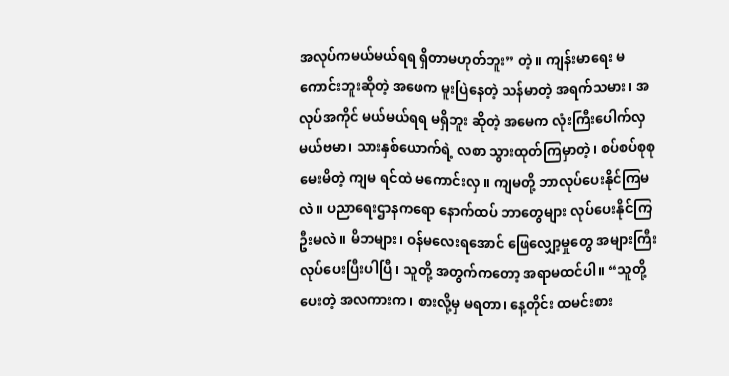အလုပ်ကမယ်မယ်ရရ ရှိတာမဟုတ်ဘူး” တဲ့။ ကျန်းမာရေး မကောင်းဘူးဆိုတဲ့ အဖေက မူးပြဲနေတဲ့ သန်မာတဲ့ အရက်သမား၊ အလုပ်အကိုင် မယ်မယ်ရရ မရှိဘူး ဆိုတဲ့ အမေက လုံးကြီးပေါက်လှ မယ်ဗမာ၊ သားနှစ်ယောက်ရဲ့ လစာ သွားထုတ်ကြမှာတဲ့၊ စပ်စပ်စုစု မေးမိတဲ့ ကျမ ရင်ထဲ မကောင်းလှ။ ကျမတို့ ဘာလုပ်ပေးနိုင်ကြမလဲ။ ပညာရေးဌာနကရော နောက်ထပ် ဘာတွေများ လုပ်ပေးနိုင်ကြဦးမလဲ။ မိဘများ၊ ဝန်မလေးရအောင် ဖြေလျှော့မှုတွေ အများကြီး လုပ်ပေးပြီးပါပြီ၊ သူတို့ အတွက်ကတော့ အရာမထင်ပါ။ “သူတို့ပေးတဲ့ အလကားက၊ စားလို့မှ မရတာ၊ နေ့တိုင်း ထမင်းစား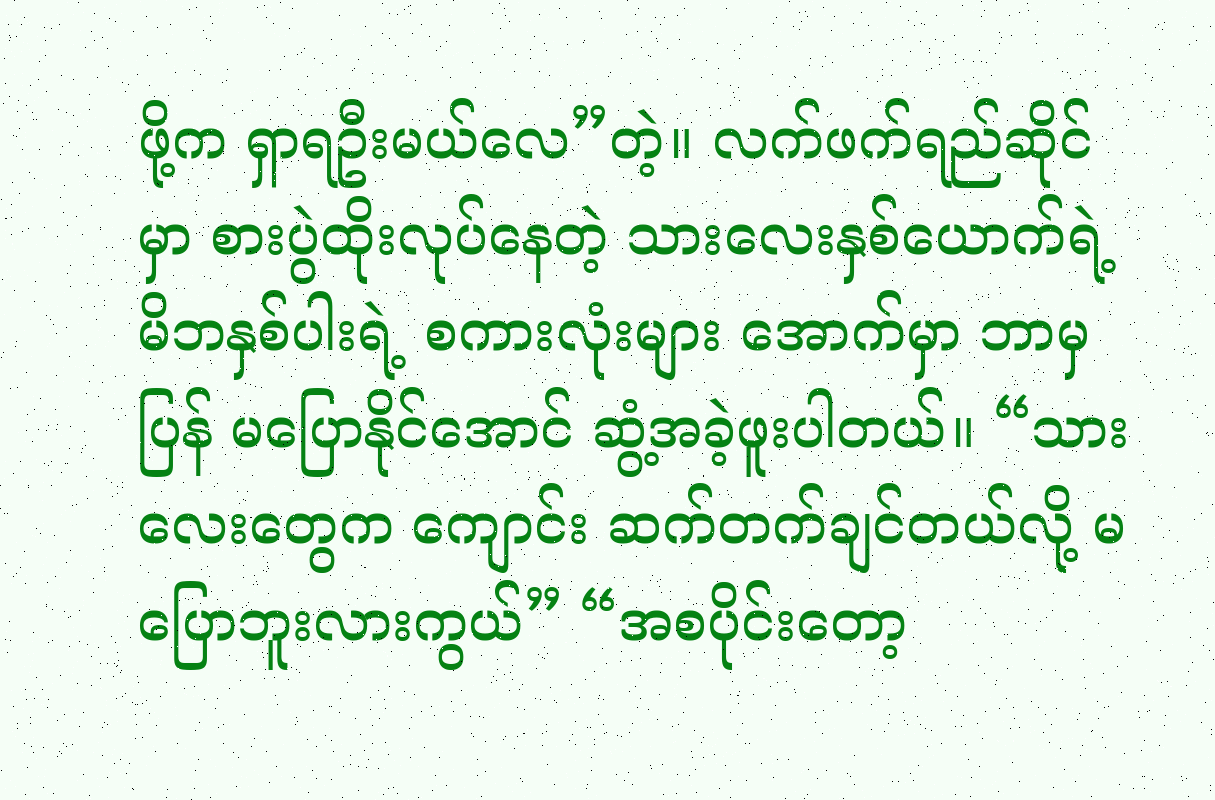ဖို့က ရှာရဦးမယ်လေ”တဲ့။ လက်ဖက်ရည်ဆိုင်မှာ စားပွဲထိုးလုပ်နေတဲ့ သားလေးနှစ်ယောက်ရဲ့မိဘနှစ်ပါးရဲ့ စကားလုံးများ အောက်မှာ ဘာမှ ပြန် မပြောနိုင်အောင် ဆွံ့အခဲ့ဖူးပါတယ်။ “သားလေးတွေက ကျောင်း ဆက်တက်ချင်တယ်လို့ မပြောဘူးလားကွယ်” “အစပိုင်းတော့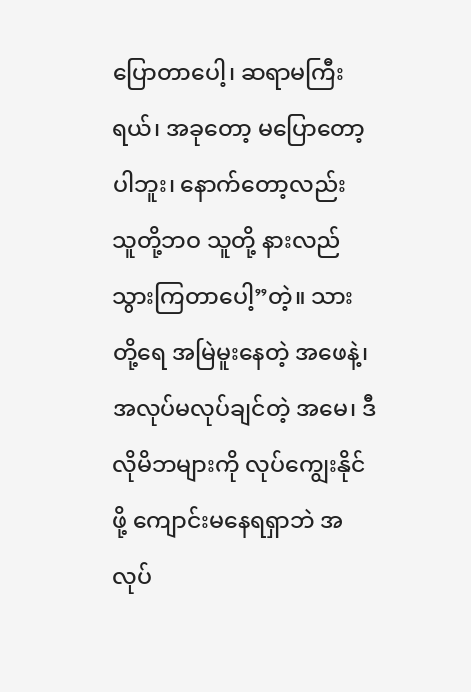ပြောတာပေါ့၊ ဆရာမကြီးရယ်၊ အခုတော့ မပြောတော့ပါဘူး၊ နောက်တော့လည်း သူတို့ဘဝ သူတို့ နားလည် သွားကြတာပေါ့”တဲ့။ သားတို့ရေ အမြဲမူးနေတဲ့ အဖေနဲ့၊ အလုပ်မလုပ်ချင်တဲ့ အမေ၊ ဒီလိုမိဘများကို လုပ်ကျွေးနိုင်ဖို့ ကျောင်းမနေရရှာဘဲ အလုပ်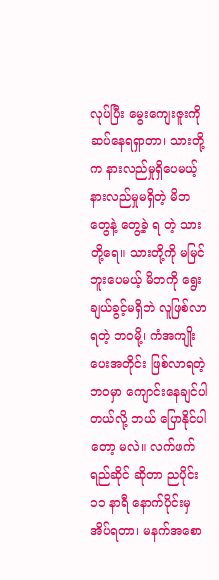လုပ်ပြီး မွေးကျေးဇူးကို ဆပ်နေရရှာတာ၊ သားတို့က နားလည်မှုရှိပေမယ့် နားလည်မှုမရှိတဲ့ မိဘတွေနဲ့ တွေ့ခဲ့ ရ တဲ့ သားတို့ရေ။ သားတို့ကို မမြင်ဘူးပေမယ့် မိဘကို ရွေးချယ်ခွင့်မရှိဘဲ လူဖြစ်လာရတဲ့ ဘဝမို့၊ ကံအကျိုးပေးအတိုင်း ဖြစ်လာရတဲ့ ဘဝမှာ ကျောင်းနေချင်ပါတယ်လို့ ဘယ် ပြောနိုင်ပါတော့ မလဲ။ လက်ဖက်ရည်ဆိုင် ဆိုတာ ညပိုင်း ၁၁ နာရီ နောက်ပိုင်းမှ အိပ်ရတာ၊ မနက်အစော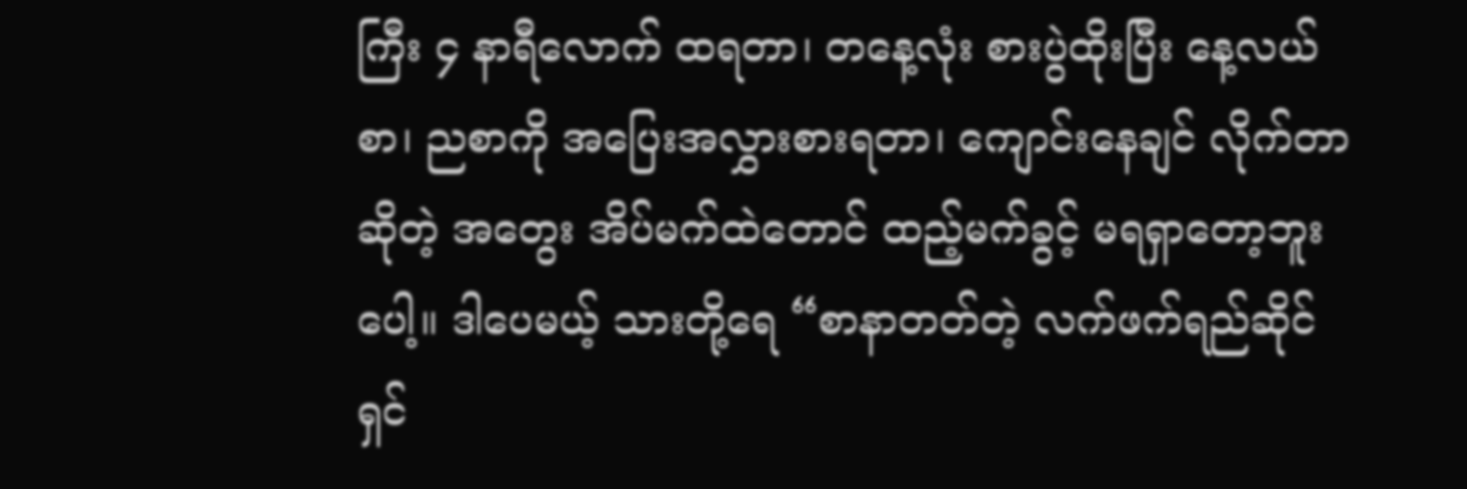ကြီး ၄ နာရီလောက် ထရတာ၊ တနေ့လုံး စားပွဲထိုးပြီး နေ့လယ်စာ၊ ညစာကို အပြေးအလွှားစားရတာ၊ ကျောင်းနေချင် လိုက်တာ ဆိုတဲ့ အတွေး အိပ်မက်ထဲတောင် ထည့်မက်ခွင့် မရရှာတော့ဘူးပေါ့။ ဒါပေမယ့် သားတို့ရေ “စာနာတတ်တဲ့ လက်ဖက်ရည်ဆိုင်ရှင်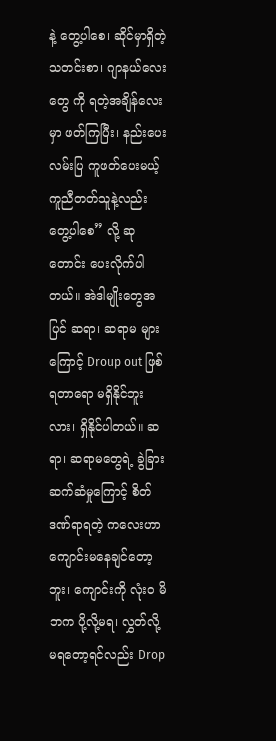နဲ့ တွေ့ပါစေ၊ ဆိုင်မှာရှိတဲ့ သတင်းစာ၊ ဂျာနယ်လေးတွေ ကို ရတဲ့အချိန်လေးမှာ ဖတ်ကြပြီး၊ နည်းပေး လမ်းပြ ကူဖတ်ပေးမယ့် ကူညီတတ်သူနဲ့လည်း တွေ့ပါစေ” လို့ ဆုတောင်း ပေးလိုက်ပါတယ်။ အဲဒါမျိုးတွေအပြင် ဆရာ၊ ဆရာမ များကြောင့် Droup out ဖြစ်ရတာရော မရှိနိုင်ဘူးလား၊ ရှိနိုင်ပါတယ်။ ဆရာ၊ ဆရာမတွေရဲ့ ခွဲခြားဆက်ဆံမှုကြောင့် စိတ်ဒဏ်ရာရတဲ့ ကလေးဟာ ကျောင်းမနေချင်တော့ဘူး၊ ကျောင်းကို လုံးဝ မိဘက ပို့လို့မရ၊ လွှတ်လို့ မရတော့ရင်လည်း Drop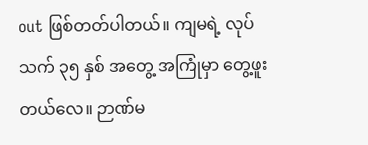out ဖြစ်တတ်ပါတယ်။ ကျမရဲ့ လုပ်သက် ၃၅ နှစ် အတွေ့ အကြုံမှာ တွေ့ဖူးတယ်လေ။ ဉာဏ်မ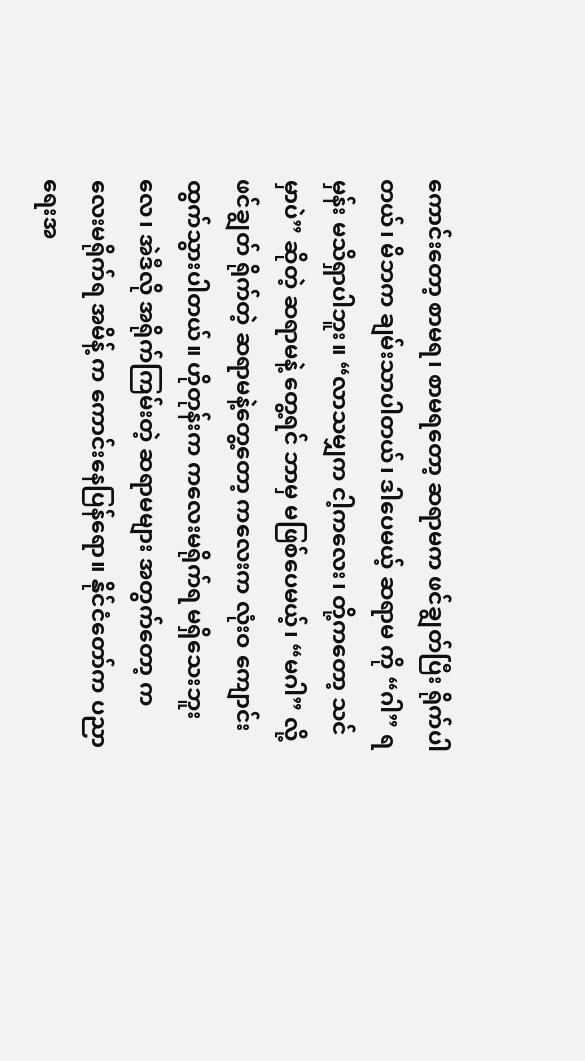ကောင်းတော့ စာမရ၊ စာမရတော့ ဆရာမက ဖင်ချွတ်ပြီး ရိုက်ပါတယ်၊ မိဘက ချမ်းသာပါတယ်၊ ဒါပေမယ့် ဆရာမ ကို “ဂါ” ရမှန်း မသိရှာပါဘူး။ “လာသမျှက ငါ့ကလေး၊ တို့ကတော့ သင်မှာပဲ” ဆိုတဲ့ ဆရာမနဲ့ တွေ့ရင် ဘာမှ မဖြစ်ပေမယ့်၊ “မဂါ” လို့ ဖင်ချွတ် ရိုက်တဲ့ ဆရာမနဲ့တွေ့တော့ ကလေးက လုံးဝ ကျောင်းထွက်သွားပါတယ်။ ဟိုတုန်းက ကလေးမရိုက်ရ မရှိသေးဘူးလေ၊ အဲဒီလို အရိုက်ကြမ်းတဲ့ ဆရာမများ အတွက်တော့ ကလေးမရိုက်ရ အမိန့် က ကောင်းနေပြန်ရော။ နိုင်ငံတော်က ပညာရေးအ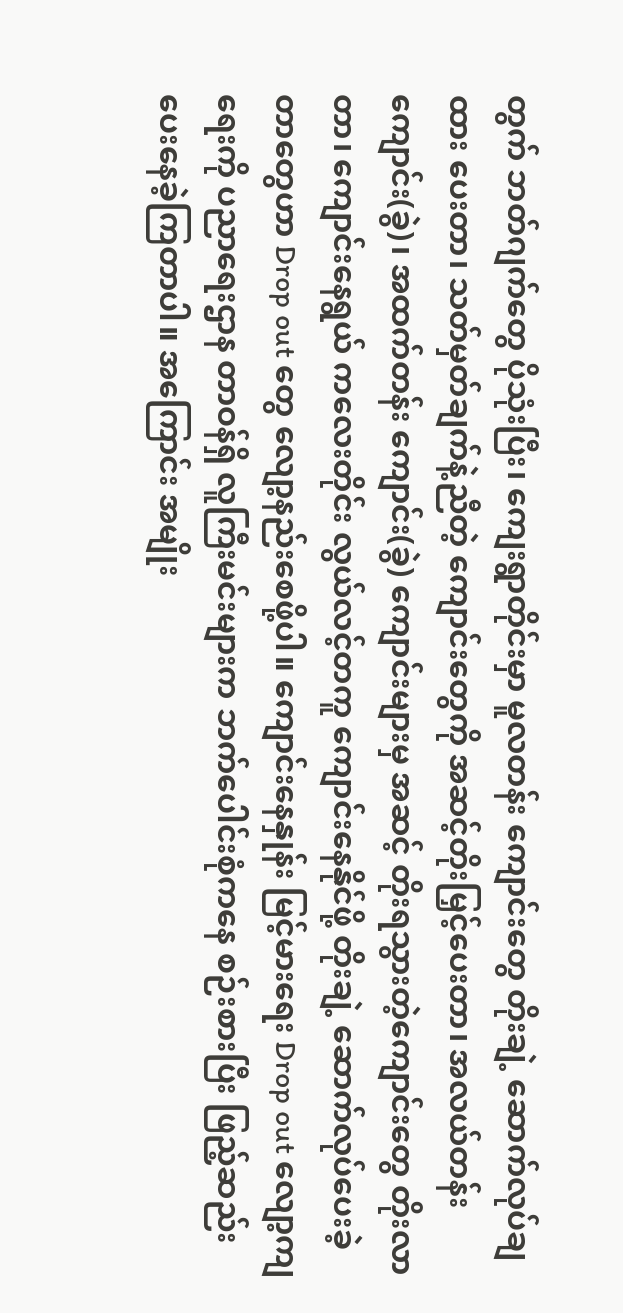တွက် ဘတ်ဂျက်တွေ ပိုသုံးပြီး၊ ကျေးရွာတိုင်းမှာ မူလတန်း ကျောင်းတွေ တိုးချဲ့ ဆောက်လုပ်ချထား ပေးတာ၊ သတ်မှတ်ချက်နဲ့ညီတဲ့ ကျောင်းတွေကို အဆင့်တိုးမြှင့်ပေးတာ၊ အလယ်တန်း ကျောင်း(ခွဲ)၊ အထက်တန်း ကျောင်း(ခွဲ) ကျောင်းများမှ အဆင့် တိုးရသွားတဲ့ကျောင်းတွေ တိုးလာတာ၊ ကျောင်းနေရွယ် ကလေးတိုင်း လွယ်လင့်တကူ ကျောင်းနေနိုင်ဖို့ တိုးချဲ့ ဆောက်လုပ်ပေးခဲ့တာတွေဟာ Drop out တွေ လျော့နည်းစေဖို့ပါ။ ကျောင်းနေနှုန်း မြင့်မားရေး Drop out လျော့ကျရေးကို ပညာရေးဌာန တာဝန်ရှိ လူကြီးမင်းများက ဘက်ပေါင်းစုံကနေ စဉ်းစားပြီး ဖြည့်ဆည်း ပေးနေခဲ့ကြတာပါ။ အကြောင်း အမျိုး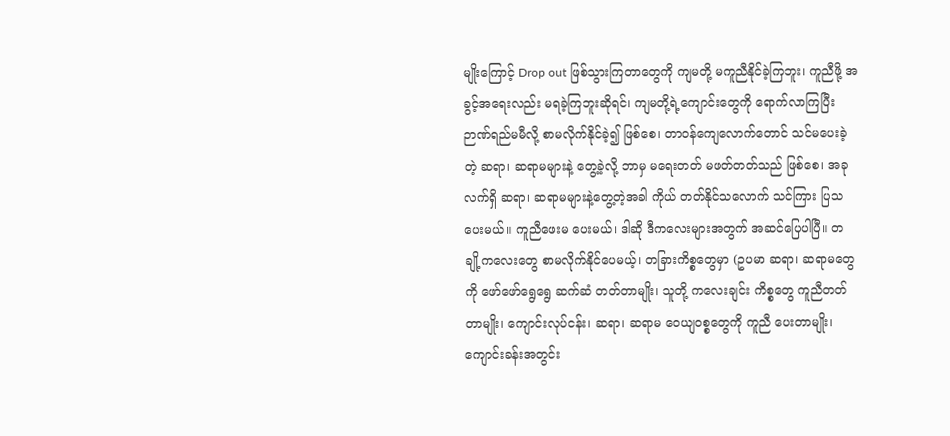မျိုးကြောင့် Drop out ဖြစ်သွားကြတာတွေကို ကျမတို့ မကူညီနိုင်ခဲ့ကြဘူး၊ ကူညီဖို့ အခွင့်အရေးလည်း မရခဲ့ကြဘူးဆိုရင်၊ ကျမတို့ရဲ့ကျောင်းတွေကို ရောက်လာကြပြီး ဉာဏ်ရည်မမီလို့ စာမလိုက်နိုင်ခဲ့၍ ဖြစ်စေ၊ တာဝန်ကျေလောက်တောင် သင်မပေးခဲ့တဲ့ ဆရာ၊ ဆရာမများနဲ့ တွေ့ခဲ့လို့ ဘာမှ မရေးတတ် မဖတ်တတ်သည် ဖြစ်စေ၊ အခုလက်ရှိ ဆရာ၊ ဆရာမများနဲ့တွေ့တဲ့အခါ ကိုယ် တတ်နိုင်သလောက် သင်ကြား ပြသပေးမယ်။ ကူညီဖေးမ ပေးမယ်၊ ဒါဆို ဒီကလေးများအတွက် အဆင်ပြေပါပြီ။ တချို့ကလေးတွေ စာမလိုက်နိုင်ပေမယ့်၊ တခြားကိစ္စတွေမှာ (ဥပမာ ဆရာ၊ ဆရာမတွေကို ဖော်ဖော်ရွေရွေ ဆက်ဆံ တတ်တာမျိုး၊ သူတို့ ကလေးချင်း ကိစ္စတွေ ကူညီတတ်တာမျိုး၊ ကျောင်းလုပ်ငန်း၊ ဆရာ၊ ဆရာမ ဝေယျဝစ္စတွေကို ကူညီ ပေးတာမျိုး၊ ကျောင်းခန်းအတွင်း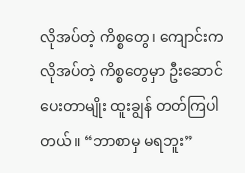လိုအပ်တဲ့ ကိစ္စတွေ၊ ကျောင်းက လိုအပ်တဲ့ ကိစ္စတွေမှာ ဦးဆောင် ပေးတာမျိုး ထူးချွန် တတ်ကြပါတယ်။ “ဘာစာမှ မရဘူး”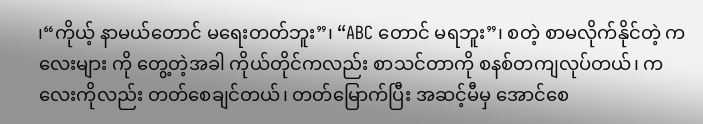၊“ကိုယ့် နာမယ်တောင် မရေးတတ်ဘူး”၊ “ABC တောင် မရဘူး”၊ စတဲ့ စာမလိုက်နိုင်တဲ့ ကလေးများ ကို တွေ့တဲ့အခါ ကိုယ်တိုင်ကလည်း စာသင်တာကို စနစ်တကျလုပ်တယ်၊ ကလေးကိုလည်း တတ်စေချင်တယ်၊ တတ်မြောက်ပြီး အဆင့်မီမှ အောင်စေ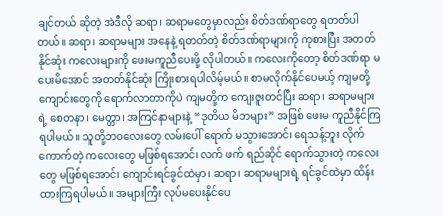ချင်တယ် ဆိုတဲ့ အဲဒီလို ဆရာ၊ ဆရာမတွေမှာလည်း စိတ်ဒဏ်ရာတွေ ရတတ်ပါ တယ်။ ဆရာ၊ ဆရာမများ အနေနဲ့ ရတတ်တဲ့ စိတ်ဒဏ်ရာများကို ကုစားပြီး အတတ်နိုင်ဆုံး ကလေးများကို ဖေးမကူညီပေးဖို့ လိုပါတယ်။ ကလေးကိုတော့ စိတ်ဒဏ်ရာ မပေးမိအောင် အတတ်နိုင်ဆုံး ကြိုးစားရပါလိမ့်မယ်။ စာမလိုက်နိုင်ပေမယ့် ကျမတို့ ကျောင်းတွေကို ရောက်လာတာကိုပဲ ကျမတို့က ကျေးဇူးတင်ပြီး ဆရာ၊ ဆရာမများရဲ့ စေတနာ၊ မေတ္တာ၊ အကြင်နာများနဲ့ “ဒုတိယ မိဘများ” အဖြစ် ဖေးမ ကူညီနိုင်ကြရပါမယ်။ သူတို့ဘဝလေးတွေ လမ်းပေါ် ရောက် မသွားအောင်၊ ရေသန့်ဘူး လိုက်ကောက်တဲ့ ကလေးတွေ မဖြစ်ရအောင်၊ လက် ဖက် ရည်ဆိုင် ရောက်သွားတဲ့ ကလေးတွေ မဖြစ်ရအောင်၊ ကျောင်းရင်ခွင်ထဲမှာ၊ ဆရာ၊ ဆရာမများရဲ့ ရင်ခွင်ထဲမှာ ထိန်းထားကြရပါမယ်။ အများကြီး လုပ်မပေးနိုင်ပေ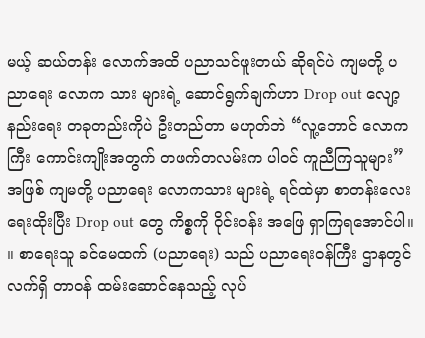မယ့် ဆယ်တန်း လောက်အထိ ပညာသင်ဖူးတယ် ဆိုရင်ပဲ ကျမတို့ ပညာရေး လောက သား များရဲ့ ဆောင်ရွက်ချက်ဟာ Drop out လျော့နည်းရေး တခုတည်းကိုပဲ ဦးတည်တာ မဟုတ်ဘဲ “လူ့ဘောင် လောကကြီး ကောင်းကျိုးအတွက် တဖက်တလမ်းက ပါဝင် ကူညီကြသူများ” အဖြစ် ကျမတို့ ပညာရေး လောကသား များရဲ့ ရင်ထဲမှာ စာတန်းလေးရေးထိုးပြီး Drop out တွေ ကိစ္စကို ဝိုင်းဝန်း အဖြေ ရှာကြရအောင်ပါ။ ။ စာရေးသူ ခင်မေထက် (ပညာရေး) သည် ပညာရေးဝန်ကြီး ဌာနတွင် လက်ရှိ တာဝန် ထမ်းဆောင်နေသည့် လုပ်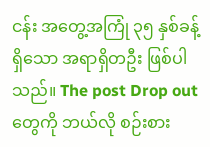ငန်း အတွေ့အကြုံ ၃၅ နှစ်ခန့်ရှိသော အရာရှိတဦး ဖြစ်ပါသည်။ The post Drop out တွေကို ဘယ်လို စဉ်းစား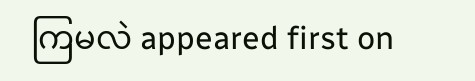ကြမလဲ appeared first on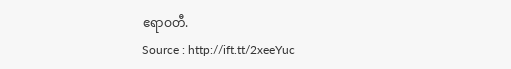ဧရာဝတီ.
Source : http://ift.tt/2xeeYuc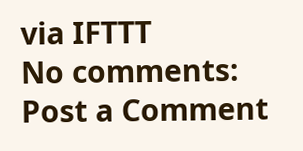via IFTTT
No comments:
Post a Comment